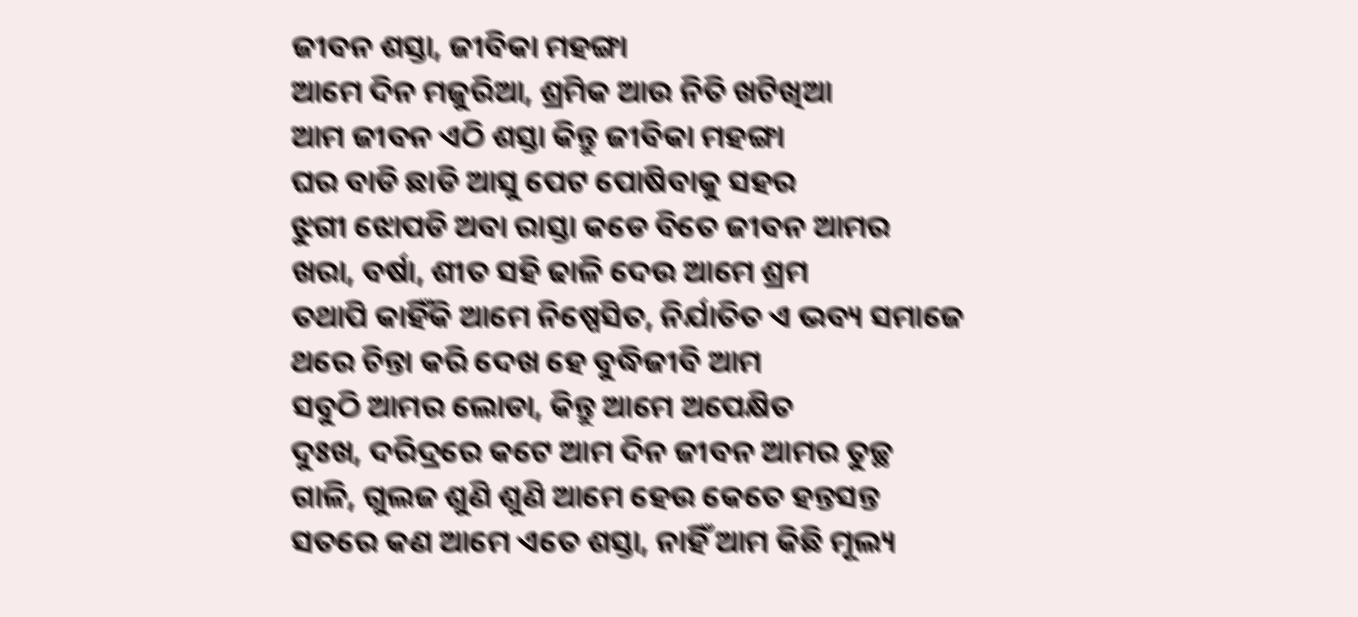ଜୀବନ ଶସ୍ତା, ଜୀବିକା ମହଙ୍ଗା
ଆମେ ଦିନ ମଜୁରିଆ, ଶ୍ରମିକ ଆଉ ନିତି ଖଟିଖିଆ
ଆମ ଜୀବନ ଏଠି ଶସ୍ତା କିନ୍ତୁ ଜୀବିକା ମହଙ୍ଗା
ଘର ବାଡି ଛାଡି ଆସୁ ପେଟ ପୋଷିବାକୁ ସହର
ଝୁଗୀ ଝୋପଡି ଅବା ରାସ୍ତା କଡେ ବିତେ ଜୀବନ ଆମର
ଖରା, ବର୍ଷା, ଶୀତ ସହି ଢାଳି ଦେଉ ଆମେ ଶ୍ରମ
ତଥାପି କାହିଁକି ଆମେ ନିଷ୍ପେସିତ, ନିର୍ଯାତିତ ଏ ଭବ୍ୟ ସମାଜେ
ଥରେ ଚିନ୍ତା କରି ଦେଖ ହେ ବୁଦ୍ଧିଜୀବି ଆମ
ସବୁଠି ଆମର ଲୋଡା, କିନ୍ତୁ ଆମେ ଅପେକ୍ଷିତ
ଦୁଃଖ, ଦରିଦ୍ରରେ କଟେ ଆମ ଦିନ ଜୀବନ ଆମର ତୁଚ୍ଛ
ଗାଳି, ଗୁଲଜ ଶୁଣି ଶୁଣି ଆମେ ହେଉ କେତେ ହନ୍ତସନ୍ତ
ସତରେ କଣ ଆମେ ଏତେ ଶସ୍ତା, ନାହିଁ ଆମ କିଛି ମୂଲ୍ୟ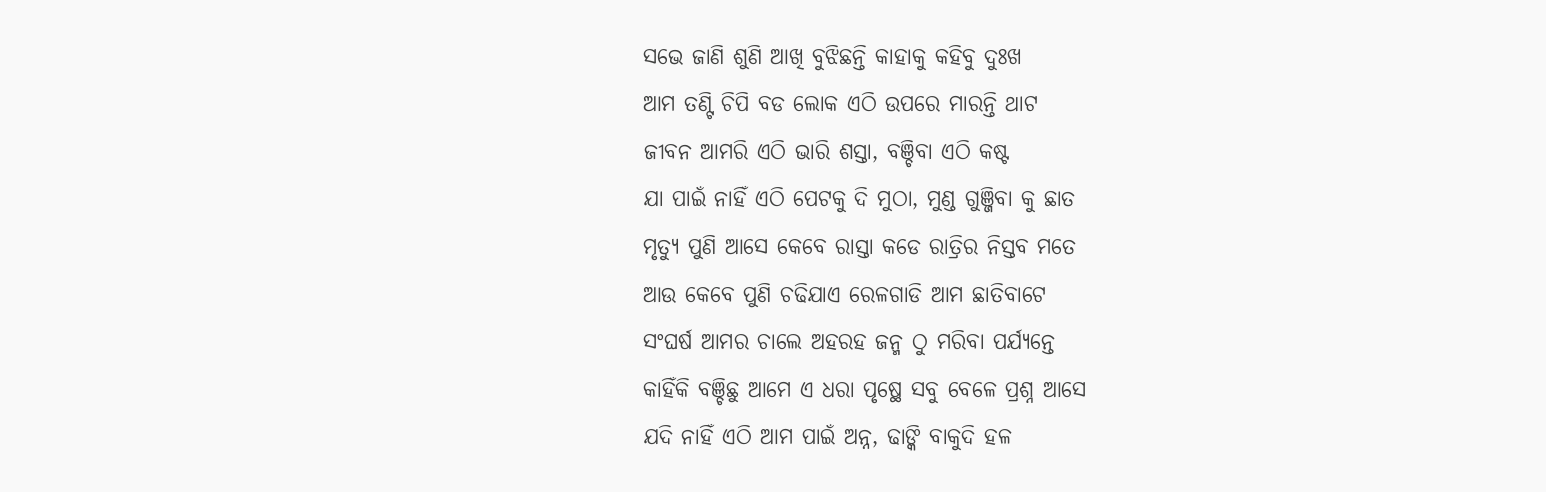ସଭେ ଜାଣି ଶୁଣି ଆଖି ବୁଝିଛନ୍ତି କାହାକୁ କହିବୁ ଦୁଃଖ
ଆମ ତଣ୍ଟି ଚିପି ବଡ ଲୋକ ଏଠି ଉପରେ ମାରନ୍ତି ଥାଟ
ଜୀବନ ଆମରି ଏଠି ଭାରି ଶସ୍ତା, ବଞ୍ଚିବା ଏଠି କଷ୍ଟ
ଯା ପାଇଁ ନାହିଁ ଏଠି ପେଟକୁ ଦି ମୁଠା, ମୁଣ୍ଡ ଗୁଞ୍ଜିବା କୁ ଛାତ
ମୃତ୍ୟୁ ପୁଣି ଆସେ କେବେ ରାସ୍ତା କଡେ ରାତ୍ରିର ନିସ୍ତବ ମତେ
ଆଉ କେବେ ପୁଣି ଚଢିଯାଏ ରେଳଗାଡି ଆମ ଛାତିବାଟେ
ସଂଘର୍ଷ ଆମର ଚାଲେ ଅହରହ ଜନ୍ମ ଠୁ ମରିବା ପର୍ଯ୍ୟନ୍ତେ
କାହିଁକି ବଞ୍ଚିଛୁ ଆମେ ଏ ଧରା ପୃଷ୍ଥେ ସବୁ ବେଳେ ପ୍ରଶ୍ନ ଆସେ
ଯଦି ନାହିଁ ଏଠି ଆମ ପାଇଁ ଅନ୍ନ, ଢାଙ୍କି ବାକୁଦି ହଳ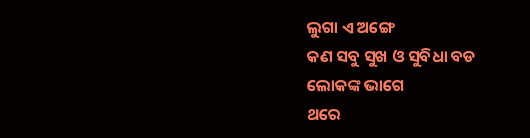ଲୁଗା ଏ ଅଙ୍ଗେ
କଣ ସବୁ ସୁଖ ଓ ସୁବିଧା ବଡ ଲୋକଙ୍କ ଭାଗେ
ଥରେ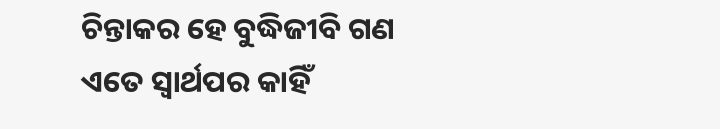ଚିନ୍ତାକର ହେ ବୁଦ୍ଧିଜୀବି ଗଣ
ଏତେ ସ୍ଵାର୍ଥପର କାହିଁ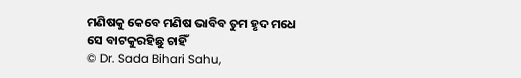ମଣିଷକୁ କେବେ ମଣିଷ ଭାବିବ ତୁମ ହୃଦ ମଧେ
ସେ ବାଟକୁରହିଛୁ ଚାହିଁ
© Dr. Sada Bihari Sahu,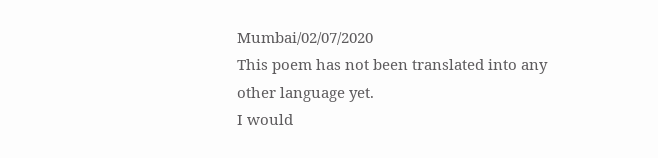Mumbai/02/07/2020
This poem has not been translated into any other language yet.
I would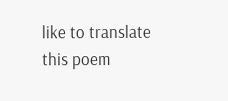like to translate this poem